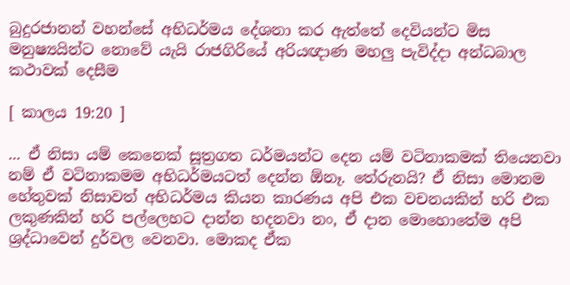බුදුරජානන් වහන්සේ අභිධර්මය දේශනා කර ඇත්තේ දෙවියන්ට මිස මනුෂ්‍යයින්ට නොවේ යැයි රාජගිරියේ අරියඥාණ මහලු පැවිද්දා අන්ධබාල කථාවක් දෙසීම

[ කාලය 19:20 ]

... ඒ නිසා යම් කෙනෙක් සූත්‍රගත ධර්මයන්ට දෙන යම් වටිනාකමක් තියෙනවා නම් ඒ වටිනාකමම අභිධර්මයටත් දෙන්න ඕනෑ. තේරුනයි? ඒ නිසා මොනම හේතුවක් නිසාවත් අභිධර්මය කියන කාරණය අපි එක වචනයකින් හරි එක ලකුණකින් හරි පල්ලෙහට දාන්න හදනවා නං, ඒ දාන මොහොතේම අපි ශ්‍රද්ධාවෙන් දුර්වල වෙනවා. මොකද ඒක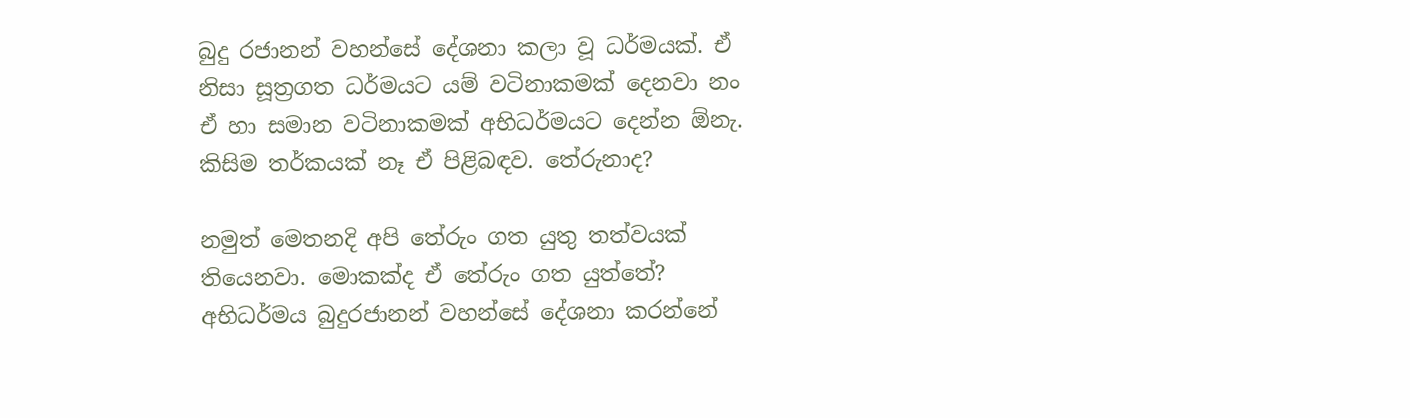බුදු රජානන් වහන්සේ දේශනා කලා වූ ධර්මයක්. ඒ නිසා සූත්‍රගත ධර්මයට යම් වටිනාකමක් දෙනවා නං ඒ හා සමාන වටිනාකමක් අභිධර්මයට දෙන්න ඕනැ. කිසිම තර්කයක් නෑ ඒ පිළිබඳව. තේරුනාද?

නමුත් මෙතනදි අපි තේරුං ගත යුතු තත්වයක් තියෙනවා. මොකක්ද ඒ තේරුං ගත යුත්තේ? අභිධර්මය බුදුරජානන් වහන්සේ දේශනා කරන්නේ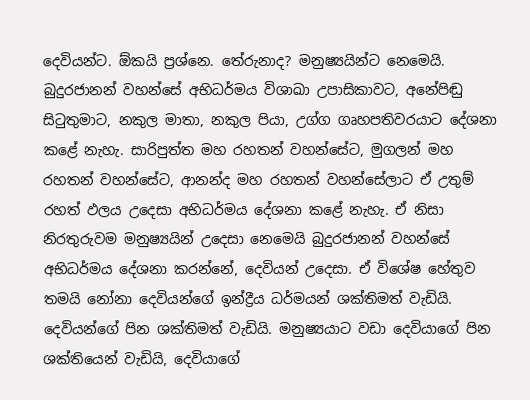දෙවියන්ට. ඕකයි ප්‍රශ්නෙ. තේරුනාද? මනුෂ්‍යයින්ට නෙමෙයි. බුදුරජානන් වහන්සේ අභිධර්මය විශාඛා උපාසිකාවට, අනේපිඬු සිටුතුමාට, නකුල මාතා, නකුල පියා, උග්ග ගෘහපතිවරයාට දේශනා කළේ නැහැ. සාරිපුත්ත මහ රහතන් වහන්සේට, මුගලන් මහ රහතන් වහන්සේට, ආනන්ද මහ රහතන් වහන්සේලාට ඒ උතුම් රහත් ඵලය උදෙසා අභිධර්මය දේශනා කළේ නැහැ. ඒ නිසා නිරතුරුවම මනුෂ්‍යයින් උදෙසා නෙමෙයි බුදුරජානන් වහන්සේ අභිධර්මය දේශනා කරන්නේ, දෙවියන් උදෙසා. ඒ විශේෂ හේතුව තමයි නෝනා දෙවියන්ගේ ඉන්ද්‍රීය ධර්මයන් ශක්තිමත් වැඩියි. දෙවියන්ගේ පින ශක්තිමත් වැඩියි. මනුෂ්‍යයාට වඩා දෙවියාගේ පින ශක්තියෙන් වැඩියි, දෙවියාගේ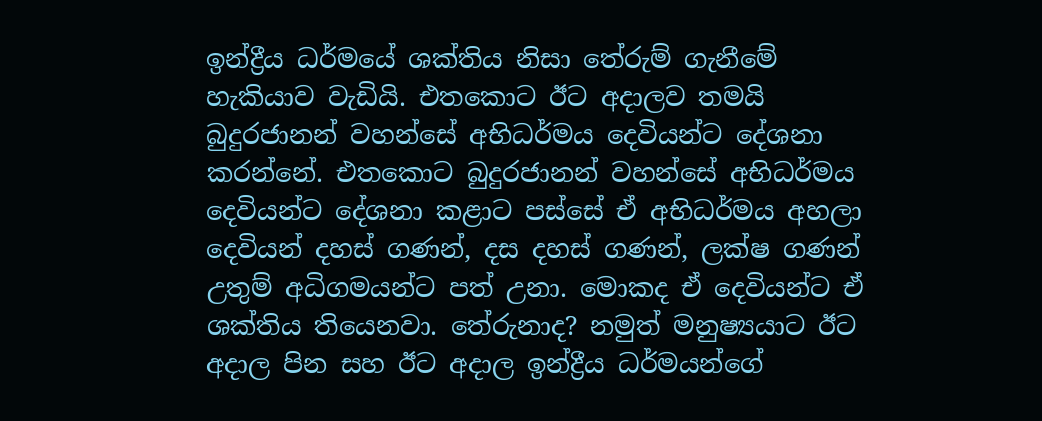ඉන්ද්‍රීය ධර්මයේ ශක්තිය නිසා තේරුම් ගැනීමේ හැකියාව වැඩියි. එතකොට ඊට අදාලව තමයි බුදුරජානන් වහන්සේ අභිධර්මය දෙවියන්ට දේශනා කරන්නේ. එතකොට බුදුරජානන් වහන්සේ අභිධර්මය දෙවියන්ට දේශනා කළාට පස්සේ ඒ අභිධර්මය අහලා දෙවියන් දහස් ගණන්, දස දහස් ගණන්, ලක්ෂ ගණන් උතුම් අධිගමයන්ට පත් උනා. මොකද ඒ දෙවියන්ට ඒ ශක්තිය තියෙනවා. තේරුනාද? නමුත් මනුෂ්‍යයාට ඊට අදාල පින සහ ඊට අදාල ඉන්ද්‍රීය ධර්මයන්ගේ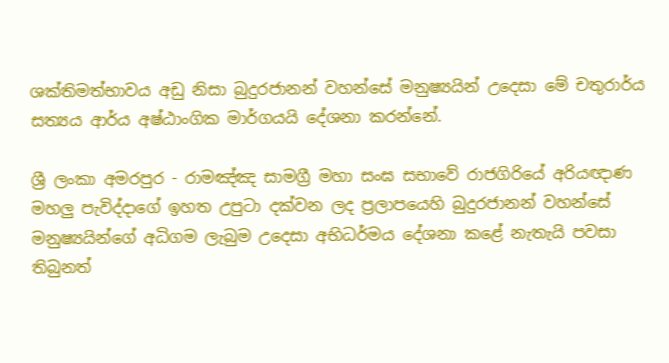ශක්තිමත්භාවය අඩු නිසා බුදුරජානන් වහන්සේ මනුෂ්‍යයින් උදෙසා මේ චතුරාර්ය සත්‍යය ආර්ය අෂ්ඨාංගික මාර්ගයයි දේශනා කරන්නේ.

ශ්‍රී ලංකා අමරපුර - රාමඤ්ඤ සාමග්‍රී මහා සංඝ සභාවේ රාජගිරියේ අරියඥාණ මහලු පැවිද්දාගේ ඉහත උපුටා දක්වන ලද ප්‍රලාපයෙහි බුදුරජානන් වහන්සේ මනුෂ්‍යයින්ගේ අධිගම ලැබුම උදෙසා අභිධර්මය දේශනා කළේ නැතැයි පවසා තිබුනත්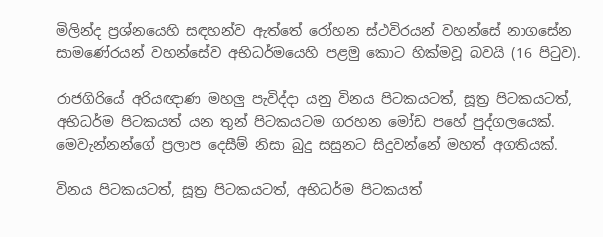මිලින්ද ප්‍රශ්නයෙහි සඳහන්ව ඇත්තේ රෝහන ස්ථවිරයන් වහන්සේ නාගසේන සාමණේරයන් වහන්සේව අභිධර්මයෙහි පළමු කොට හික්මවූ බවයි (16 පිටුව).

රාජගිරියේ අරියඥාණ මහලු පැවිද්දා යනු විනය පිටකයටත්, සූත්‍ර පිටකයටත්, අභිධර්ම පිටකයත් යන තුන් පිටකයටම ගරහන මෝඩ පහේ පුද්ගලයෙක්. මෙවැන්නන්ගේ ප්‍රලාප දෙසීම් නිසා බුදු සසුනට සිදුවන්නේ මහත් අගතියක්.

විනය පිටකයටත්, සූත්‍ර පිටකයටත්, අභිධර්ම පිටකයත්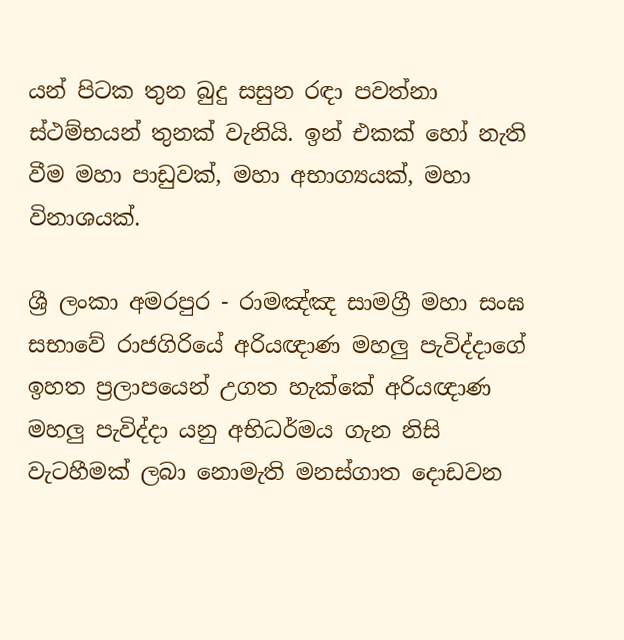යන් පිටක තුන බුදු සසුන රඳා පවත්නා ස්ථම්භයන් තුනක් වැනියි. ඉන් එකක් හෝ නැති වීම මහා පාඩුවක්, මහා අභාග්‍යයක්, මහා විනාශයක්.

ශ්‍රී ලංකා අමරපුර - රාමඤ්ඤ සාමග්‍රී මහා සංඝ සභාවේ රාජගිරියේ අරියඥාණ මහලු පැවිද්දාගේ ඉහත ප්‍රලාපයෙන් උගත හැක්කේ අරියඥාණ මහලු පැවිද්දා යනු අභිධර්මය ගැන නිසි වැටහීමක් ලබා නොමැති මනස්ගාත දොඩවන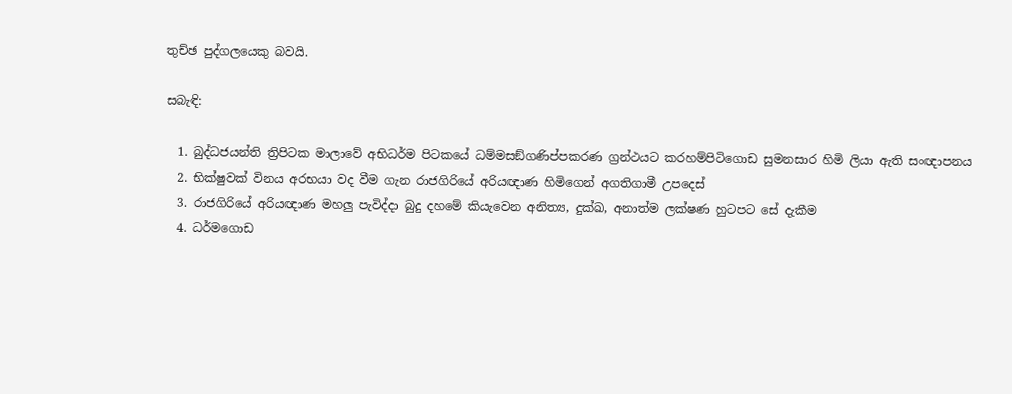තුච්ඡ පුද්ගලයෙකු බවයි.

සබැඳි:

  1. බුද්ධජයන්ති ත්‍රිපිටක මාලාවේ අභිධර්ම පිටකයේ ධම්මසඞ්ගණිප්පකරණ ග්‍රන්ථයට කරහම්පිටිගොඩ සුමනසාර හිමි ලියා ඇති සංඥාපනය
  2. භික්ෂුවක් විනය අරභයා වද වීම ගැන රාජගිරියේ අරියඥාණ හිමිගෙන් අගතිගාමී උපදෙස්
  3. රාජගිරියේ අරියඥාණ මහලු පැවිද්දා බුදු දහමේ කියැවෙන අනිත්‍ය, දුක්ඛ, අනාත්ම ලක්ෂණ හුටපට සේ දැකීම
  4. ධර්මගොඩ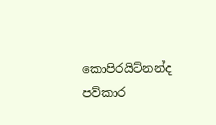කොපිරයිට්නන්ද පව්කාර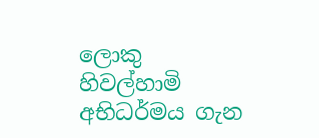ලොකු හිවල්හාමි අභිධර්මය ගැන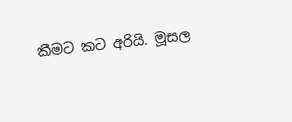කීමට කට අරියි. මූසල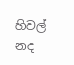හිවල් නද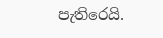පැතිරෙයි.